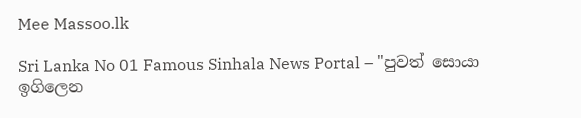Mee Massoo.lk

Sri Lanka No 01 Famous Sinhala News Portal – "පුවත් සොයා ඉගිලෙන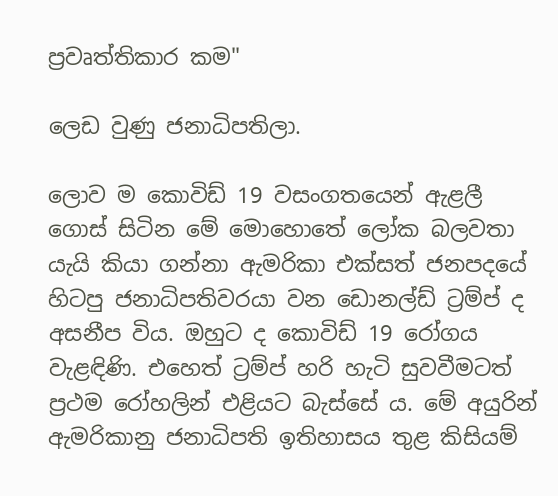ප්‍රවෘත්තිකාර කම"

ලෙඩ වුණු ජනාධිපතිලා.

ලොව ම කොවිඩ් 19 වසංගතයෙන් ඇළලී ගොස් සිටින මේ මොහොතේ ලෝක බලවතා යැයි කියා ගන්නා ඇමරිකා එක්සත් ජනපදයේ හිටපු ජනාධිපතිවරයා වන ඩොනල්ඩ් ට්‍රම්ප් ද අසනීප විය. ඔහුට ද කොවිඩ් 19 රෝගය වැළඳිණි. එහෙත් ට්‍රම්ප් හරි හැටි සුවවීමටත් ප්‍රථම රෝහලින් එළියට බැස්සේ ය. මේ අයුරින් ඇමරිකානු ජනාධිපති ඉතිහාසය තුළ කිසියම්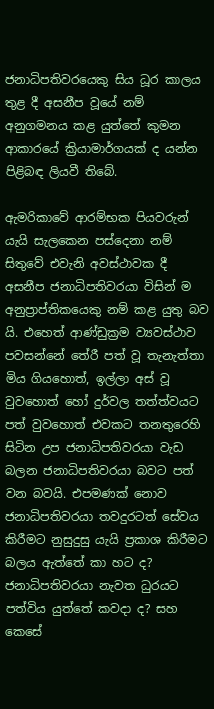ජනාධිපතිවරයෙකු සිය ධූර කාලය තුළ දී අසනීප වූයේ නම් අනුගමනය කළ යුත්තේ කුමන ආකාරයේ ක්‍රියාමාර්ගයක් ද යන්න පිළිබඳ ලියවී තිබේ.

ඇමරිකාවේ ආරම්භක පියවරුන් යැයි සැලකෙන පස්දෙනා නම් සිතුවේ එවැනි අවස්ථාවක දී අසනීප ජනාධිපතිවරයා විසින් ම අනුප්‍රාප්තිකයෙකු නම් කළ යුතු බව යි. එහෙත් ආණ්ඩුක්‍රම ව්‍යවස්ථාව පවසන්නේ තේරී පත් වූ තැනැත්තා මිය ගියහොත්, ඉල්ලා අස් වූ වුවහොත් හෝ දුර්වල තත්ත්වයට පත් වුවහොත් එවකට තනතුරෙහි සිටින උප ජනාධිපතිවරයා වැඩ බලන ජනාධිපතිවරයා බවට පත් වන බවයි. එපමණක් නොව ජනාධිපතිවරයා තවදුරටත් සේවය කිරීමට නුසුදුසු යැයි ප්‍රකාශ කිරීමට බලය ඇත්තේ කා හට ද? ජනාධිපතිවරයා නැවත ධුරයට පත්විය යුත්තේ කවදා ද? සහ කෙසේ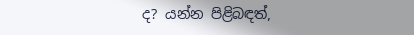ද? යන්න පිළිබඳත්,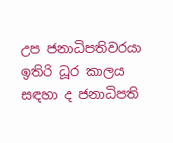උප ජනාධිපතිවරයා ඉතිරි ධූර කාලය සඳහා ද ජනාධිපති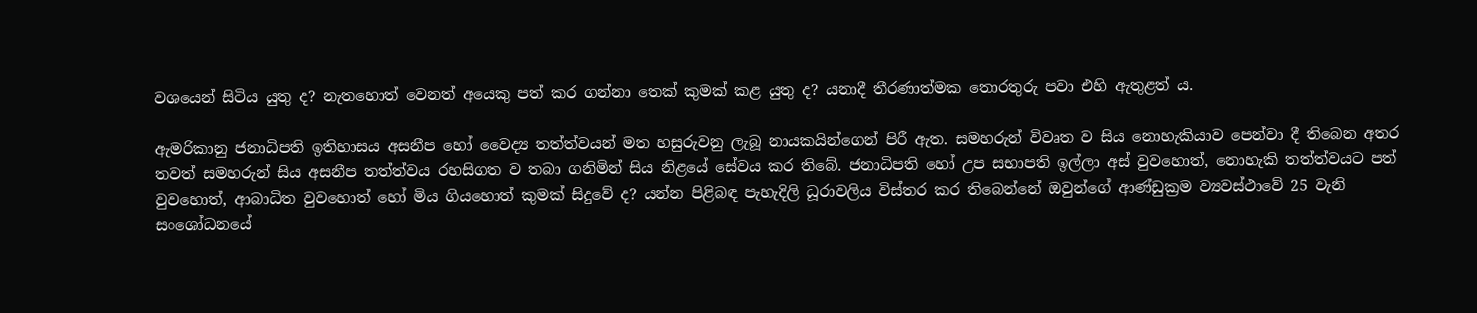වශයෙන් සිටිය යුතු ද? නැතහොත් වෙනත් අයෙකු පත් කර ගන්නා තෙක් කුමක් කළ යුතු ද? යනාදී තීරණාත්මක තොරතුරු පවා එහි ඇතුළත් ය.

ඇමරිකානු ජනාධිපති ඉතිහාසය අසනීප හෝ වෛද්‍ය තත්ත්වයන් මත හසුරුවනු ලැබූ නායකයින්ගෙන් පිරී ඇත. සමහරුන් විවෘත ව සිය නොහැකියාව පෙන්වා දී තිබෙන අතර තවත් සමහරුන් සිය අසනීප තත්ත්වය රහසිගත ව තබා ගනිමින් සිය නිළයේ සේවය කර තිබේ. ජනාධිපති හෝ උප සභාපති ඉල්ලා අස් වුවහොත්, නොහැකි තත්ත්වයට පත් වුවහොත්, ආබාධිත වුවහොත් හෝ මිය ගියහොත් කුමක් සිදුවේ ද? යන්න පිළිබඳ පැහැදිලි ධූරාවලිය විස්තර කර තිබෙන්නේ ඔවුන්ගේ ආණ්ඩුක්‍රම ව්‍යවස්ථාවේ 25 වැනි සංශෝධනයේ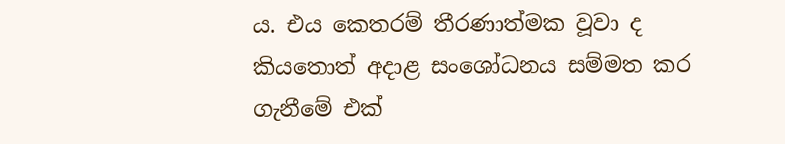ය. එය කෙතරම් තීරණාත්මක වූවා ද කියතොත් අදාළ සංශෝධනය සම්මත කර ගැනීමේ එක්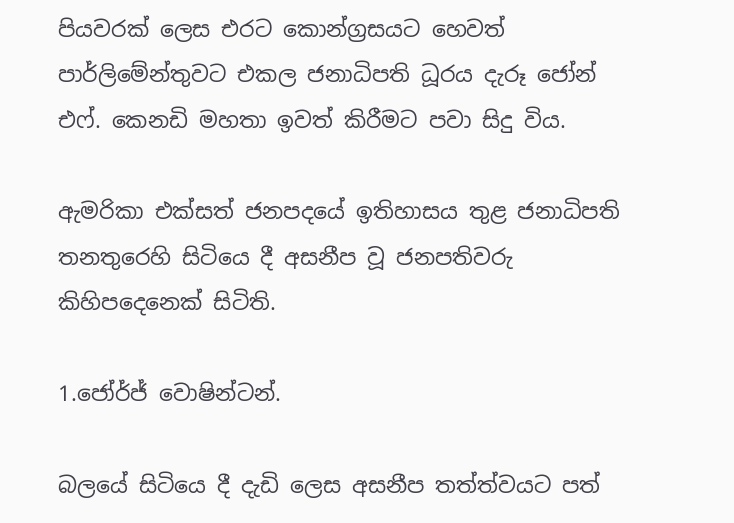පියවරක් ලෙස එරට කොන්ග්‍රසයට හෙවත් පාර්ලිමේන්තුවට එකල ජනාධිපති ධූරය දැරූ ජෝන් එෆ්. කෙනඩි මහතා ඉවත් කිරීමට පවා සිදු විය.

ඇමරිකා එක්සත් ජනපදයේ ඉතිහාසය තුළ ජනාධිපති තනතුරෙහි සිටියෙ දී අසනීප වූ ජනපතිවරු කිහිපදෙනෙක් සිටිති.

1.ජෝර්ජ් වොෂින්ටන්.

බලයේ සිටියෙ දී දැඩි ලෙස අසනීප තත්ත්වයට පත්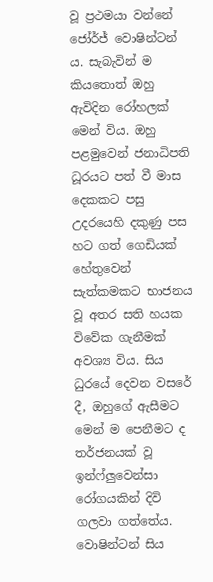වූ ප්‍රථමයා වන්නේ ජෝර්ජ් වොෂින්ටන් ය. සැබැවින් ම කියතොත් ඔහු ඇවිදින රෝහලක් මෙන් විය. ඔහු පළමුවෙන් ජනාධිපති ධූරයට පත් වී මාස දෙකකට පසු උදරයෙහි දකුණු පස හට ගත් ගෙඩියක් හේතුවෙන් සැත්කමකට භාජනය වූ අතර සති හයක විවේක ගැනීමක් අවශ්‍ය විය. සිය ධුරයේ දෙවන වසරේ දී, ඔහුගේ ඇසීමට මෙන් ම පෙනීමට ද තර්ජනයක් වූ ඉන්ෆ්ලුවෙන්සා රෝගයකින් දිවි ගලවා ගත්තේය. වොෂින්ටන් සිය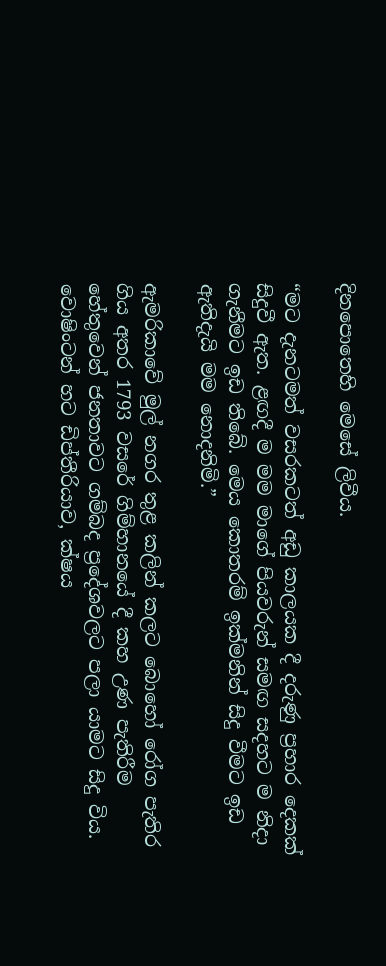දිනපොතෙහි මෙසේ ලිවීය.

“මට දැනටමත් වසරකටත් අඩු කාලයක දී දරුණු ප්‍රහාර දෙකක් සිදුවී ඇත. ළඟදී ම මම මාගේ පියවරුන් සමඟ සදහට ම නිදා ගැනීමට ඉඩ තිබේ. මෙය කොතරම් ඉක්මනින් සිදු වීමට ඉඩ ඇතිදැයි මම නොදනිමි.”

ඇමරිකාවේ මුල් නගර තුළ කලින් කලට බොහෝ රෝග පැතිර ගිය අතර 1793 වසරේ ගිම්හානයේ දී කහ උණ පැතිරීම හේතුවෙන් ජනතාවට ගම්බද ප්‍රදේශවලට පලා යාමට සිදු විය. වොෂිංටන් හට ඩිප්තීරියාව, ක්ෂය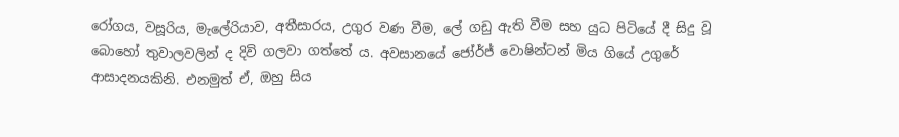රෝගය, වසූරිය, මැලේරියාව, අතීසාරය, උගුර වණ වීම, ලේ ගඩු ඇති වීම සහ යුධ පිටියේ දී සිදු වූ බොහෝ තුවාලවලින් ද දිවි ගලවා ගත්තේ ය. අවසානයේ ජෝර්ජ් වොෂින්ටන් මිය ගියේ උගුරේ ආසාදනයකිනි. එනමුත් ඒ, ඔහු සිය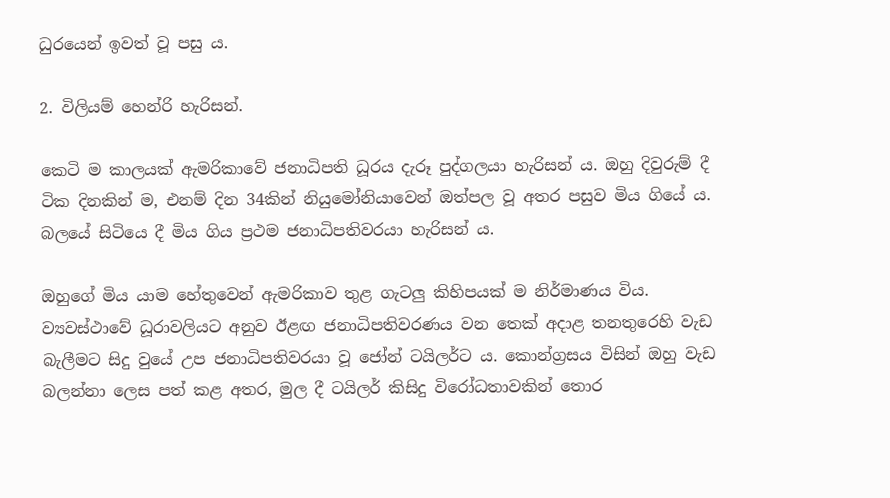ධුරයෙන් ඉවත් වූ පසු ය.

2. විලියම් හෙන්රි හැරිසන්.

කෙටි ම කාලයක් ඇමරිකාවේ ජනාධිපති ධූරය දැරූ පුද්ගලයා හැරිසන් ය. ඔහු දිවුරුම් දී ටික දිනකින් ම, එනම් දින 34කින් නියුමෝනියාවෙන් ඔත්පල වූ අතර පසුව මිය ගියේ ය. බලයේ සිටියෙ දී මිය ගිය ප්‍රථම ජනාධිපතිවරයා හැරිසන් ය.

ඔහුගේ මිය යාම හේතුවෙන් ඇමරිකාව තුළ ගැටලු කිහිපයක් ම නිර්මාණය විය. ව්‍යවස්ථාවේ ධූරාවලියට අනුව ඊළඟ ජනාධිපතිවරණය වන තෙක් අදාළ තනතුරෙහි වැඩ බැලීමට සිදු වුයේ උප ජනාධිපතිවරයා වූ ජෝන් ටයිලර්ට ය. කොන්ග්‍රසය විසින් ඔහු වැඩ බලන්නා ලෙස පත් කළ අතර, මුල දී ටයිලර් කිසිදු විරෝධතාවකින් තොර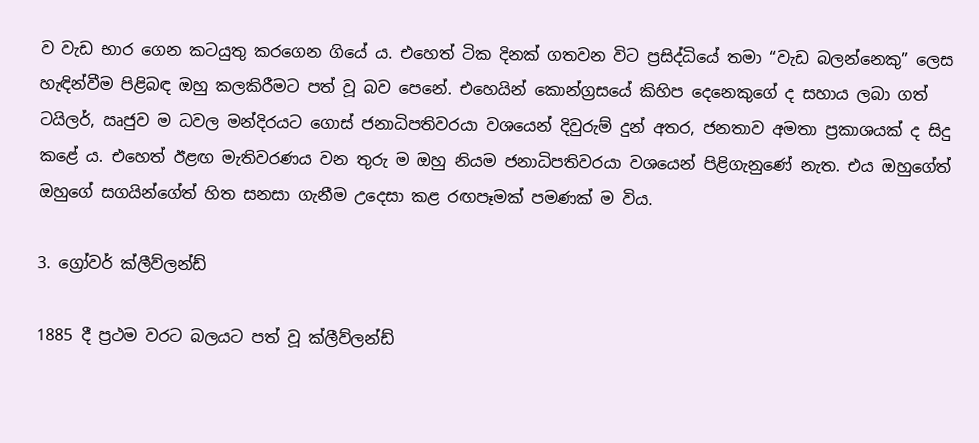ව වැඩ භාර ගෙන කටයුතු කරගෙන ගියේ ය. එහෙත් ටික දිනක් ගතවන විට ප්‍රසිද්ධියේ තමා “වැඩ බලන්නෙකු” ලෙස හැඳින්වීම පිළිබඳ ඔහු කලකිරීමට පත් වූ බව පෙනේ. එහෙයින් කොන්ග්‍රසයේ කිහිප දෙනෙකුගේ ද සහාය ලබා ගත් ටයිලර්, ඍජුව ම ධවල මන්දිරයට ගොස් ජනාධිපතිවරයා වශයෙන් දිවුරුම් දුන් අතර, ජනතාව අමතා ප්‍රකාශයක් ද සිදු කළේ ය. එහෙත් ඊළඟ මැතිවරණය වන තුරු ම ඔහු නියම ජනාධිපතිවරයා වශයෙන් පිළිගැනුණේ නැත. එය ඔහුගේත් ඔහුගේ සගයින්ගේත් හිත සනසා ගැනීම උදෙසා කළ රඟපෑමක් පමණක් ම විය.

3. ග්‍රෝවර් ක්ලීව්ලන්ඩ්

1885 දී ප්‍රථම වරට බලයට පත් වූ ක්ලීව්ලන්ඩ්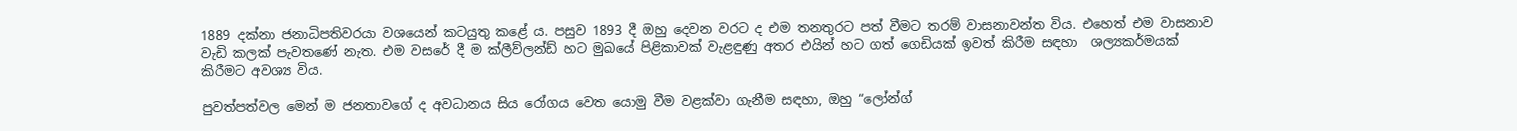1889 දක්නා ජනාධිපතිවරයා වශයෙන් කටයුතු කළේ ය. පසුව 1893 දී ඔහු දෙවන වරට ද එම තනතුරට පත් වීමට තරම් වාසනාවන්ත විය. එහෙත් එම වාසනාව වැඩි කලක් පැවතණේ නැත. එම වසරේ දී ම ක්ලීව්ලන්ඩ් හට මුඛයේ පිළිකාවක් වැළඳුණු අතර එයින් හට ගත් ගෙඩියක් ඉවත් කිරීම සඳහා  ශල්‍යකර්මයක් කිරීමට අවශ්‍ය විය.

පුවත්පත්වල මෙන් ම ජනතාවගේ ද අවධානය සිය රෝගය වෙත යොමු වීම වළක්වා ගැනීම සඳහා, ඔහු “ලෝන්ග්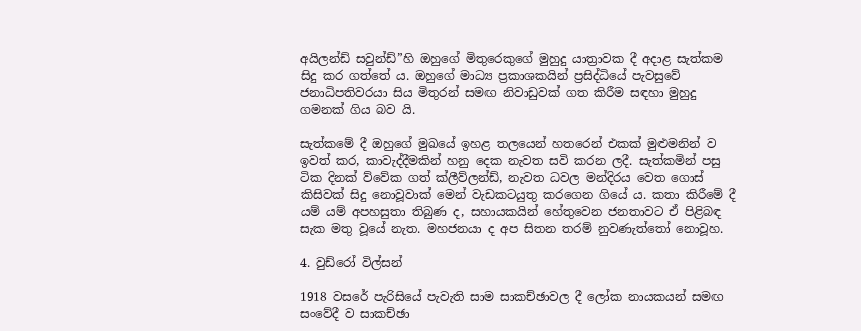අයිලන්ඩ් සවුන්ඩ්”හි ඔහුගේ මිතුරෙකුගේ මුහුදු යාත්‍රාවක දී අදාළ සැත්කම සිදු කර ගත්තේ ය. ඔහුගේ මාධ්‍ය ප්‍රකාශකයින් ප්‍රසිද්ධියේ පැවසුවේ ජනාධිපතිවරයා සිය මිතුරන් සමඟ නිවාඩුවක් ගත කිරීම සඳහා මුහුදු ගමනක් ගිය බව යි.

සැත්කමේ දී ඔහුගේ මුඛයේ ඉහළ තලයෙන් හතරෙන් එකක් මුළුමනින් ව ඉවත් කර, කාවැද්දීමකින් හනු දෙක නැවත සවි කරන ලදී. සැත්කමින් පසු ටික දිනක් ව්වේක ගත් ක්ලීව්ලන්ඩ්, නැවත ධවල මන්දිරය වෙත ගොස් කිසිවක් සිදු නොවූවාක් මෙන් වැඩකටයුතු කරගෙන ගියේ ය. කතා කිරීමේ දී යම් යම් අපහසුතා තිබුණ ද, සහායකයින් හේතුවෙන ජනතාවට ඒ පිළිබඳ සැක මතු වූයේ නැත. මහජනයා ද අප සිතන තරම් නුවණැත්තෝ නොවූහ.

4. වුඩ්රෝ විල්සන්

1918 වසරේ පැරිසියේ පැවැති සාම සාකච්ඡාවල දී ලෝක නායකයන් සමඟ සංවේදී ව සාකච්ඡා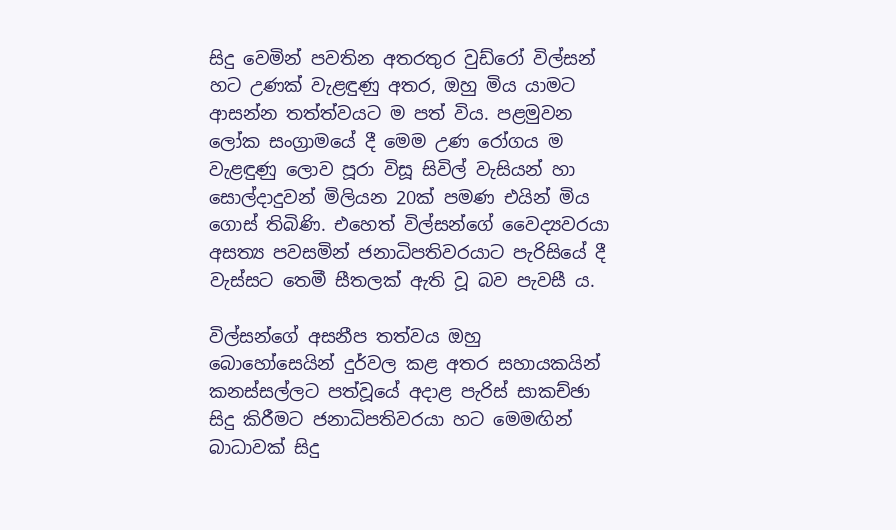සිදු වෙමින් පවතින අතරතුර වුඩ්රෝ විල්සන් හට උණක් වැළඳුණු අතර, ඔහු මිය යාමට ආසන්න තත්ත්වයට ම පත් විය. පළමුවන ලෝක සංග්‍රාමයේ දී මෙම උණ රෝගය ම වැළඳුණු ලොව පූරා විසූ සිවිල් වැසියන් හා සොල්දාදුවන් මිලියන 20ක් පමණ එයින් මිය ගොස් තිබිණි. එහෙත් විල්සන්ගේ වෛද්‍යවරයා අසත්‍ය පවසමින් ජනාධිපතිවරයාට පැරිසියේ දී වැස්සට තෙමී සීතලක් ඇති වූ බව පැවසී ය.

විල්සන්ගේ අසනීප තත්වය ඔහු බොහෝසෙයින් දුර්වල කළ අතර සහායකයින් කනස්සල්ලට පත්වූයේ අදාළ පැරිස් සාකච්ඡා සිදු කිරීමට ජනාධිපතිවරයා හට මෙමඟින් බාධාවක් සිදු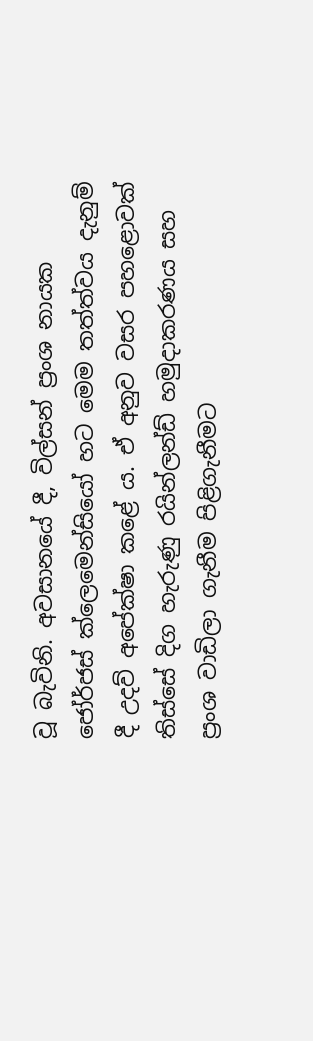වූ බැවිනි. අවසානයේ දී, විල්සන් ප්‍රංශ නායක ජෝර්ජස් ක්ලෙමෙන්සියෝ හට මෙම තත්ත්වය දැනුම් දී උදව් අපේක්ෂා කළේ ය. ඒ අනුව වසර පහළොවක් තිස්සේ දිග හැරුණු රයින්ලන්ඩ් හමුදාකරණය සහ ප්‍රංශ වාඩිලා ගැනීම පිළිගැනීමට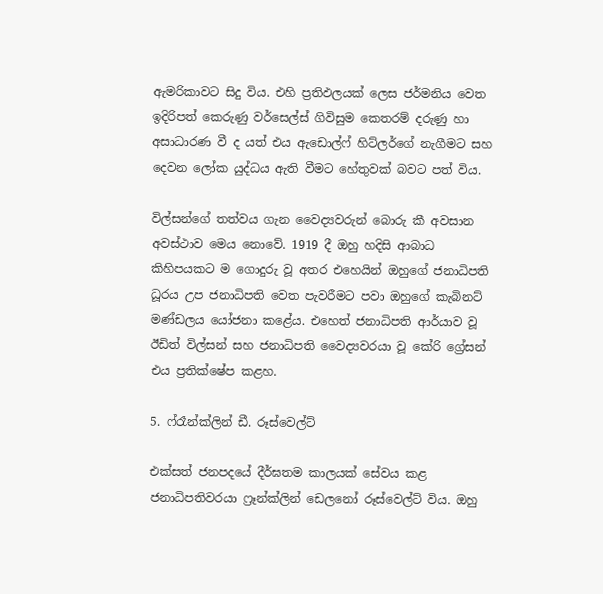ඇමරිකාවට සිදු විය. එහි ප්‍රතිඵලයක් ලෙස ජර්මනිය වෙත ඉදිරිපත් කෙරුණු වර්සෙල්ස් ගිවිසුම කෙතරම් දරුණු හා අසාධාරණ වී ද යත් එය ඇඩොල්ෆ් හිට්ලර්ගේ නැගීමට සහ දෙවන ලෝක යුද්ධය ඇති වීමට හේතුවක් බවට පත් විය.

විල්සන්ගේ තත්වය ගැන වෛද්‍යවරුන් බොරු කී අවසාන අවස්ථාව මෙය නොවේ. 1919 දී ඔහු හදිසි ආබාධ කිහිපයකට ම ගොදුරු වූ අතර එහෙයින් ඔහුගේ ජනාධිපති ධූරය උප ජනාධිපති වෙත පැවරීමට පවා ඔහුගේ කැබිනට් මණ්ඩලය යෝජනා කළේය. එහෙත් ජනාධිපති ආර්යාව වූ ඊඩිත් විල්සන් සහ ජනාධිපති වෛද්‍යවරයා වූ කේරි ග්‍රේසන් එය ප්‍රතික්ෂේප කළහ.

5. ෆ්රෑන්ක්ලින් ඩී. රූස්වෙල්ට්

එක්සත් ජනපදයේ දීර්ඝතම කාලයක් සේවය කළ ජනාධිපතිවරයා ෆ්‍රෑන්ක්ලින් ඩෙලනෝ රූස්වෙල්ට් විය. ඔහු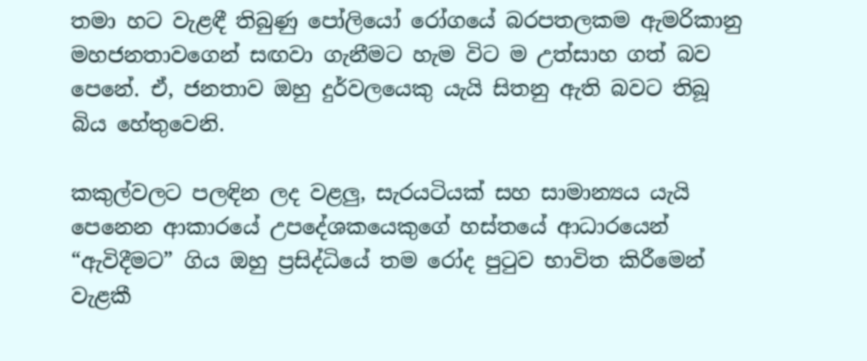තමා හට වැළඳී තිබුණු පෝලියෝ රෝගයේ බරපතලකම ඇමරිකානු මහජනතාවගෙන් සඟවා ගැනීමට හැම විට ම උත්සාහ ගත් බව පෙනේ. ඒ, ජනතාව ඔහු දුර්වලයෙකු යැයි සිතනු ඇති බවට තිබූ බිය හේතුවෙනි.

කකුල්වලට පලඳින ලද වළලු, සැරයටියක් සහ සාමාන්‍යය යැයි පෙනෙන ආකාරයේ උපදේශකයෙකුගේ හස්තයේ ආධාරයෙන් “ඇවිදීමට” ගිය ඔහු ප්‍රසිද්ධියේ තම රෝද පුටුව භාවිත කිරීමෙන් වැළකී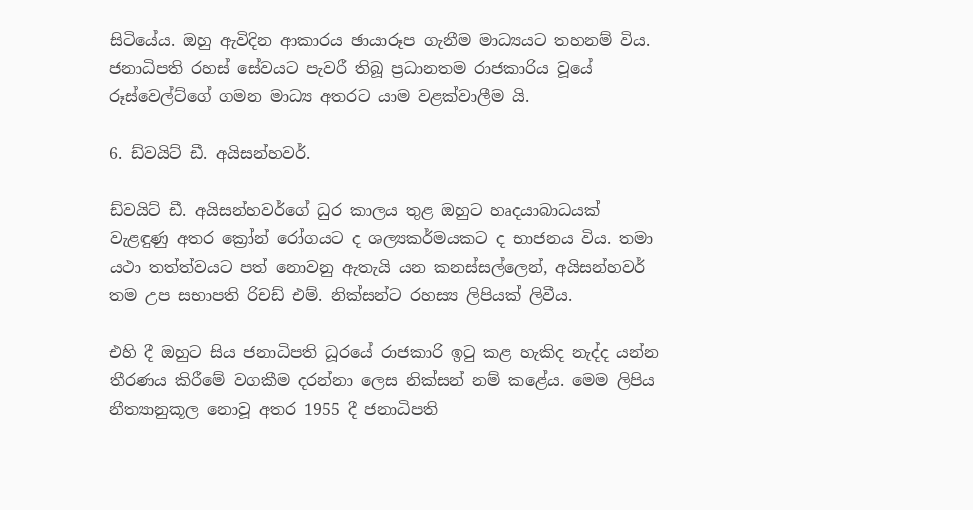සිටියේය. ඔහු ඇවිදින ආකාරය ඡායාරූප ගැනීම මාධ්‍යයට තහනම් විය. ජනාධිපති රහස් සේවයට පැවරී තිබූ ප්‍රධානතම රාජකාරිය වූයේ රූස්වෙල්ට්ගේ ගමන මාධ්‍ය අතරට යාම වළක්වාලීම යි.

6. ඩ්වයිට් ඩී. අයිසන්හවර්.

ඩ්වයිට් ඩී. අයිසන්හවර්ගේ ධුර කාලය තුළ ඔහුට හෘදයාබාධයක් වැළඳුණු අතර ක්‍රෝන් රෝගයට ද ශල්‍යකර්මයකට ද භාජනය විය. තමා යථා තත්ත්වයට පත් නොවනු ඇතැයි යන කනස්සල්ලෙන්, අයිසන්හවර් තම උප සභාපති රිචඩ් එම්. නික්සන්ට රහස්‍ය ලිපියක් ලිවීය.

එහි දී ඔහුට සිය ජනාධිපති ධූරයේ රාජකාරි ඉටු කළ හැකිද නැද්ද යන්න තීරණය කිරීමේ වගකීම දරන්නා ලෙස නික්සන් නම් කළේය. මෙම ලිපිය නීත්‍යානුකූල නොවූ අතර 1955 දී ජනාධිපති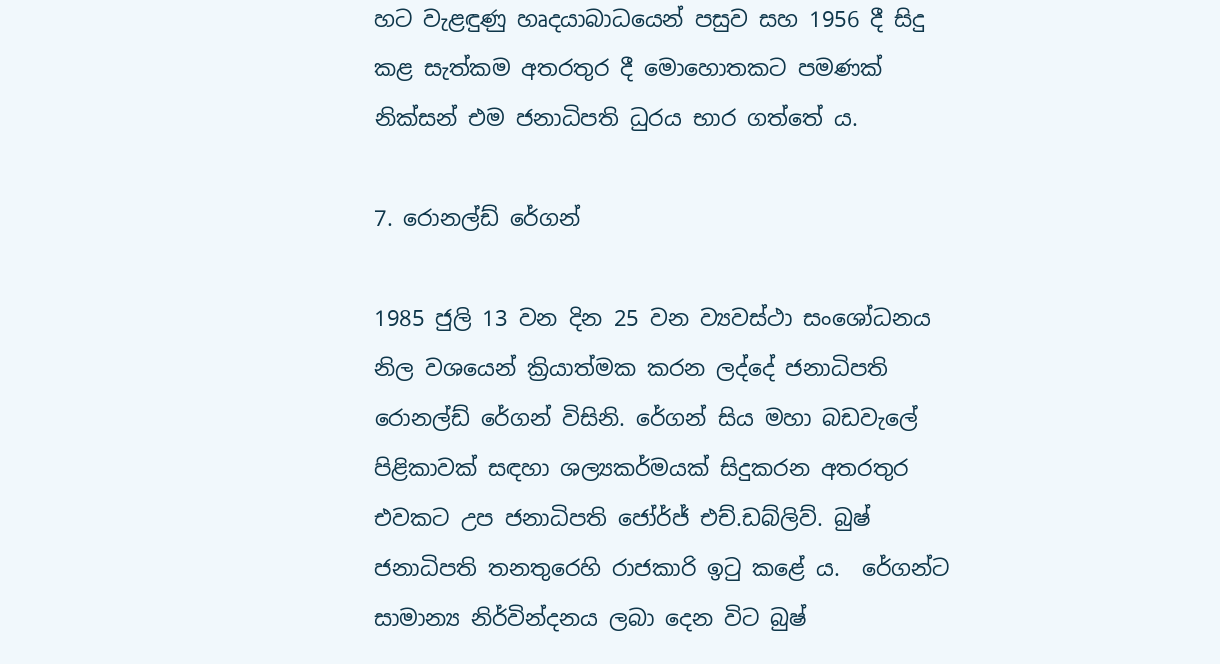හට වැළඳුණු හෘදයාබාධයෙන් පසුව සහ 1956 දී සිදු කළ සැත්කම අතරතුර දී මොහොතකට පමණක් නික්සන් එම ජනාධිපති ධුරය භාර ගත්තේ ය.

7. රොනල්ඩ් රේගන්

1985 ජුලි 13 වන දින 25 වන ව්‍යවස්ථා සංශෝධනය නිල වශයෙන් ක්‍රියාත්මක කරන ලද්දේ ජනාධිපති රොනල්ඩ් රේගන් විසිනි. රේගන් සිය මහා බඩවැලේ පිළිකාවක් සඳහා ශල්‍යකර්මයක් සිදුකරන අතරතුර එවකට උප ජනාධිපති ජෝර්ජ් එච්.ඩබ්ලිව්. බුෂ් ජනාධිපති තනතුරෙහි රාජකාරි ඉටු කළේ ය.  රේගන්ට සාමාන්‍ය නිර්වින්දනය ලබා දෙන විට බුෂ්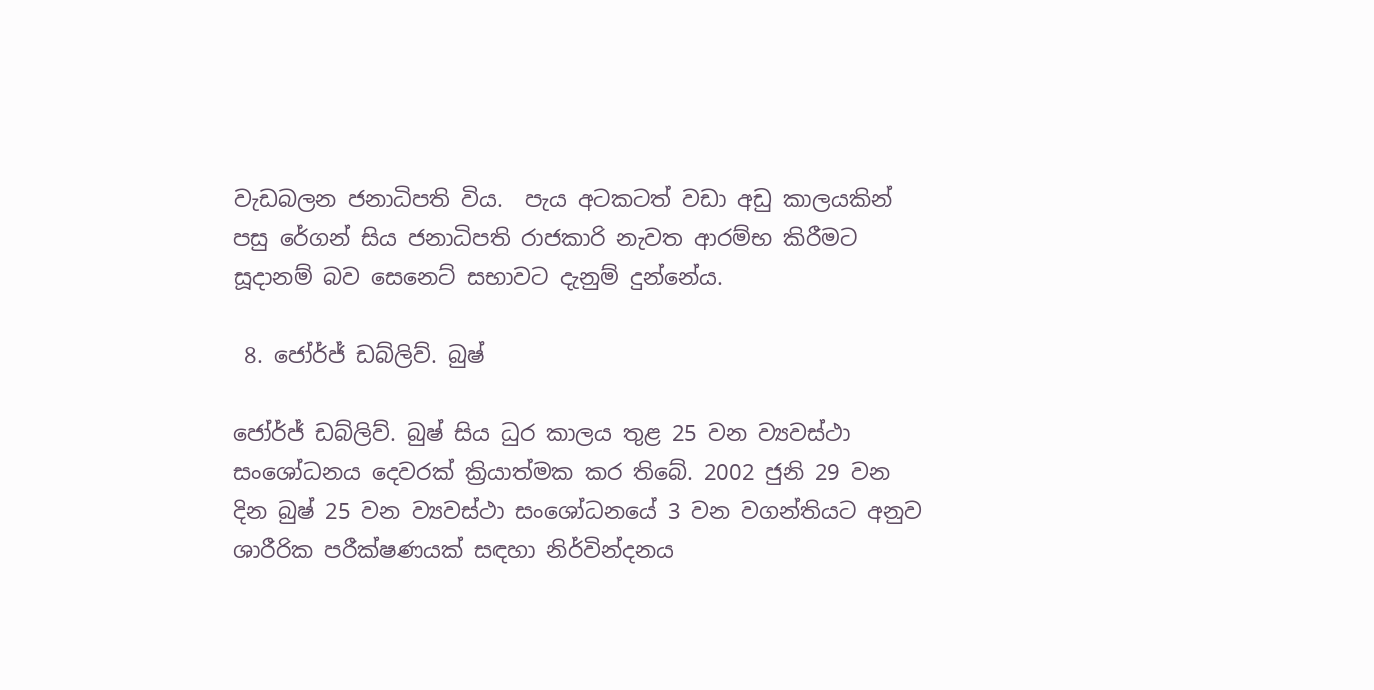වැඩබලන ජනාධිපති විය.  පැය අටකටත් වඩා අඩු කාලයකින් පසු රේගන් සිය ජනාධිපති රාජකාරි නැවත ආරම්භ කිරීමට සූදානම් බව සෙනෙට් සභාවට දැනුම් දුන්නේය.

 8. ජෝර්ජ් ඩබ්ලිව්. බුෂ්

ජෝර්ජ් ඩබ්ලිව්. බුෂ් සිය ධුර කාලය තුළ 25 වන ව්‍යවස්ථා සංශෝධනය දෙවරක් ක්‍රියාත්මක කර තිබේ. 2002 ජුනි 29 වන දින බුෂ් 25 වන ව්‍යවස්ථා සංශෝධනයේ 3 වන වගන්තියට අනුව ශාරීරික පරීක්ෂණයක් සඳහා නිර්වින්දනය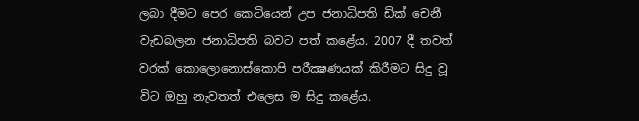ලබා දීමට පෙර කෙටියෙන් උප ජනාධිපති ඩික් චෙනී වැඩබලන ජනාධිපති බවට පත් කළේය. 2007 දී තවත් වරක් කොලොනොස්කොපි පරීක්‍ෂණයක් කිරීමට සිදු වූ විට ඔහු නැවතත් එලෙස ම සිදු කළේය.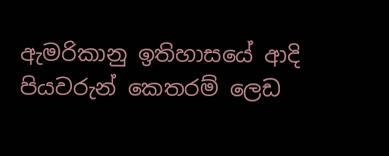ඇමරිකානු ඉතිහාසයේ ආදි පියවරුන් කෙතරම් ලෙඩ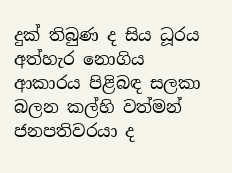දුක් තිබුණ ද සිය ධූරය අත්හැර නොගිය ආකාරය පිළිබඳ සලකා බලන කල්හි වත්මන් ජනපතිවරයා ද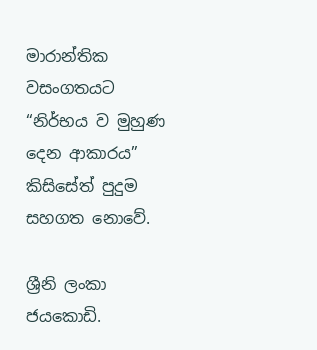මාරාන්තික වසංගතයට “නිර්භය ව මුහුණ දෙන ආකාරය” කිසිසේත් පුදුම සහගත නොවේ.

ශ්‍රීනි ලංකා ජයකොඩි.